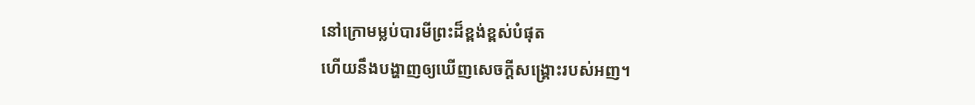នៅក្រោមម្លប់បារមីព្រះដ៏ខ្ពង់ខ្ពស់បំផុត
ហើយនឹងបង្ហាញឲ្យឃើញសេចក្តីសង្គ្រោះរបស់អញ។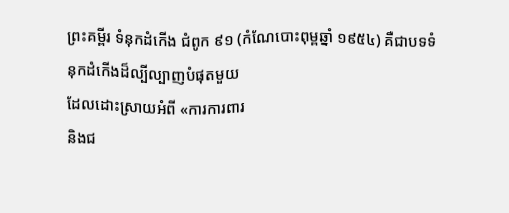ព្រះគម្ពីរ ទំនុកដំកើង ជំពូក ៩១ (កំណែបោះពុម្ពឆ្នាំ ១៩៥៤) គឺជាបទទំនុកដំកើងដ៏ល្បីល្បាញបំផុតមួយ
ដែលដោះស្រាយអំពី «ការការពារ
និងជ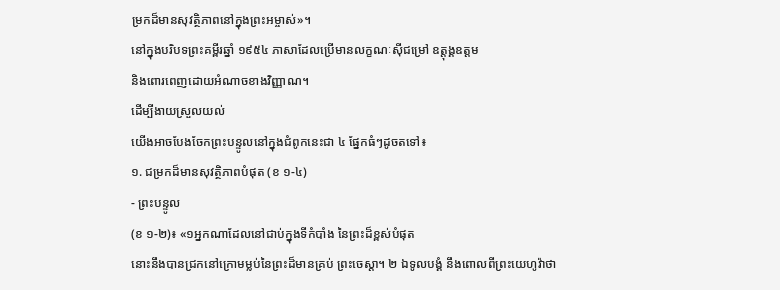ម្រកដ៏មានសុវត្ថិភាពនៅក្នុងព្រះអម្ចាស់»។
នៅក្នុងបរិបទព្រះគម្ពីរឆ្នាំ ១៩៥៤ ភាសាដែលប្រើមានលក្ខណៈស៊ីជម្រៅ ឧត្តុង្គឧត្តម
និងពោរពេញដោយអំណាចខាងវិញ្ញាណ។
ដើម្បីងាយស្រួលយល់
យើងអាចបែងចែកព្រះបន្ទូលនៅក្នុងជំពូកនេះជា ៤ ផ្នែកធំៗដូចតទៅ៖
១. ជម្រកដ៏មានសុវត្ថិភាពបំផុត (ខ ១-៤)
- ព្រះបន្ទូល
(ខ ១-២)៖ «១អ្នកណាដែលនៅជាប់ក្នុងទីកំបាំង នៃព្រះដ៏ខ្ពស់បំផុត
នោះនឹងបានជ្រកនៅក្រោមម្លប់នៃព្រះដ៏មានគ្រប់ ព្រះចេស្តា។ ២ ឯទូលបង្គំ នឹងពោលពីព្រះយេហូវ៉ាថា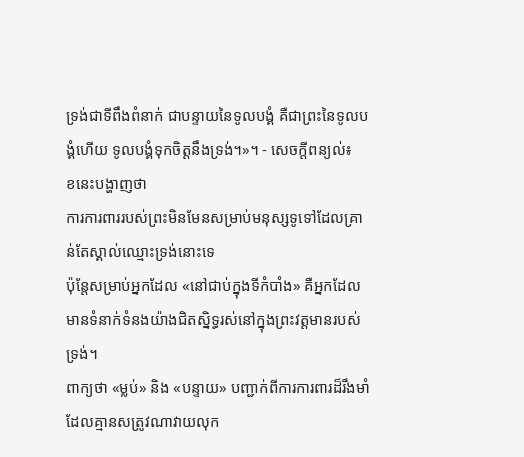ទ្រង់ជាទីពឹងពំនាក់ ជាបន្ទាយនៃទូលបង្គំ គឺជាព្រះនៃទូលបង្គំហើយ ទូលបង្គំទុកចិត្តនឹងទ្រង់។»។ - សេចក្តីពន្យល់៖
ខនេះបង្ហាញថា
ការការពាររបស់ព្រះមិនមែនសម្រាប់មនុស្សទូទៅដែលគ្រាន់តែស្គាល់ឈ្មោះទ្រង់នោះទេ
ប៉ុន្តែសម្រាប់អ្នកដែល «នៅជាប់ក្នុងទីកំបាំង» គឺអ្នកដែលមានទំនាក់ទំនងយ៉ាងជិតស្និទ្ធរស់នៅក្នុងព្រះវត្តមានរបស់ទ្រង់។
ពាក្យថា «ម្លប់» និង «បន្ទាយ» បញ្ជាក់ពីការការពារដ៏រឹងមាំដែលគ្មានសត្រូវណាវាយលុក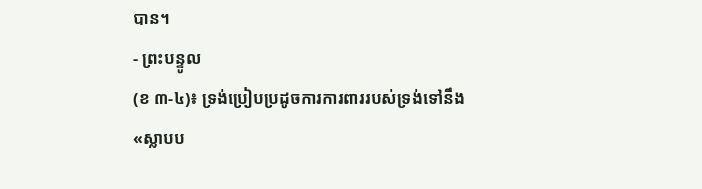បាន។
- ព្រះបន្ទូល
(ខ ៣-៤)៖ ទ្រង់ប្រៀបប្រដូចការការពាររបស់ទ្រង់ទៅនឹង
«ស្លាបប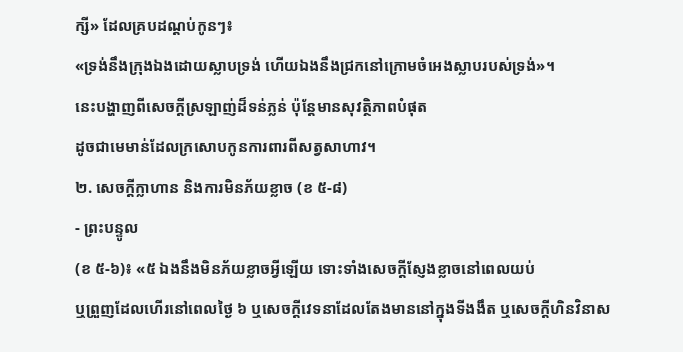ក្សី» ដែលគ្របដណ្តប់កូនៗ៖
«ទ្រង់នឹងក្រុងឯងដោយស្លាបទ្រង់ ហើយឯងនឹងជ្រកនៅក្រោមចំអេងស្លាបរបស់ទ្រង់»។
នេះបង្ហាញពីសេចក្តីស្រឡាញ់ដ៏ទន់ភ្លន់ ប៉ុន្តែមានសុវត្ថិភាពបំផុត
ដូចជាមេមាន់ដែលក្រសោបកូនការពារពីសត្វសាហាវ។
២. សេចក្តីក្លាហាន និងការមិនភ័យខ្លាច (ខ ៥-៨)
- ព្រះបន្ទូល
(ខ ៥-៦)៖ «៥ ឯងនឹងមិនភ័យខ្លាចអ្វីឡើយ ទោះទាំងសេចក្តីស្ញែងខ្លាចនៅពេលយប់
ឬព្រួញដែលហើរនៅពេលថ្ងៃ ៦ ឬសេចក្តីវេទនាដែលតែងមាននៅក្នុងទីងងឹត ឬសេចក្តីហិនវិនាស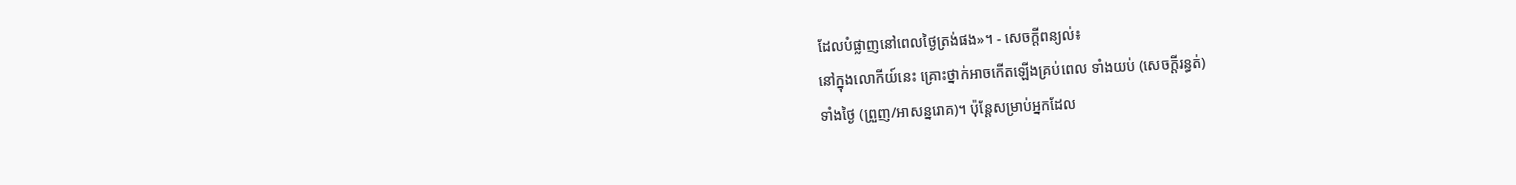ដែលបំផ្លាញនៅពេលថ្ងៃត្រង់ផង»។ - សេចក្តីពន្យល់៖
នៅក្នុងលោកីយ៍នេះ គ្រោះថ្នាក់អាចកើតឡើងគ្រប់ពេល ទាំងយប់ (សេចក្តីរន្ធត់)
ទាំងថ្ងៃ (ព្រួញ/អាសន្នរោគ)។ ប៉ុន្តែសម្រាប់អ្នកដែល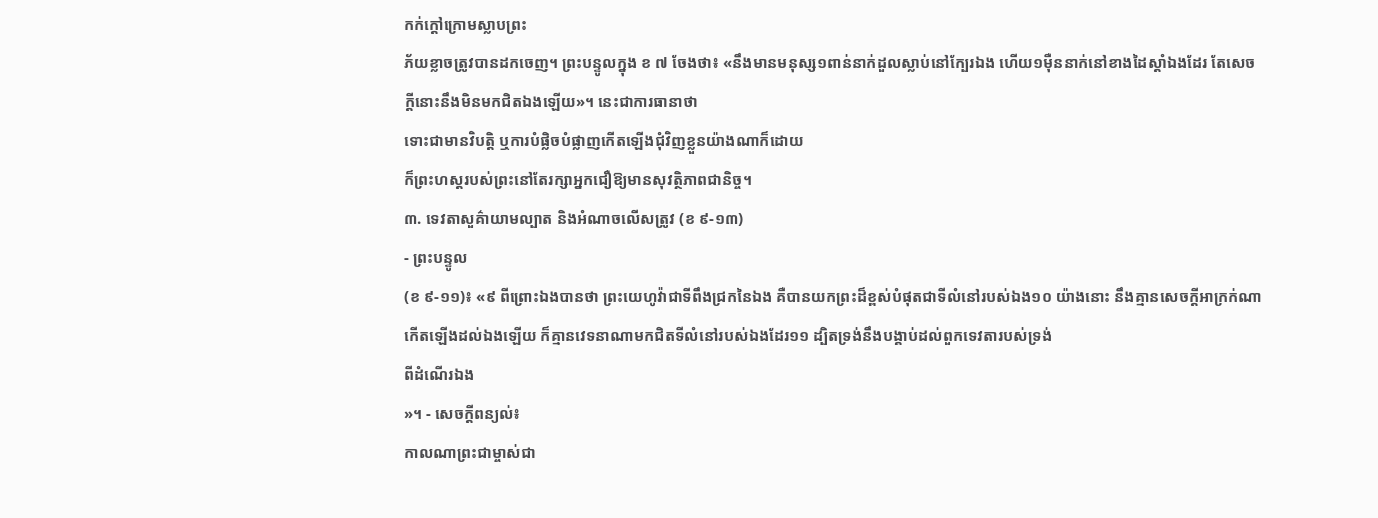កក់ក្តៅក្រោមស្លាបព្រះ
ភ័យខ្លាចត្រូវបានដកចេញ។ ព្រះបន្ទូលក្នុង ខ ៧ ចែងថា៖ «នឹងមានមនុស្ស១ពាន់នាក់ដួលស្លាប់នៅក្បែរឯង ហើយ១ម៉ឺននាក់នៅខាងដៃស្តាំឯងដែរ តែសេចក្តីនោះនឹងមិនមកជិតឯងឡើយ»។ នេះជាការធានាថា
ទោះជាមានវិបត្តិ ឬការបំផ្លិចបំផ្លាញកើតឡើងជុំវិញខ្លួនយ៉ាងណាក៏ដោយ
ក៏ព្រះហស្តរបស់ព្រះនៅតែរក្សាអ្នកជឿឱ្យមានសុវត្ថិភាពជានិច្ច។
៣. ទេវតាសួគ៌ាយាមល្បាត និងអំណាចលើសត្រូវ (ខ ៩-១៣)
- ព្រះបន្ទូល
(ខ ៩-១១)៖ «៩ ពីព្រោះឯងបានថា ព្រះយេហូវ៉ាជាទីពឹងជ្រកនៃឯង គឺបានយកព្រះដ៏ខ្ពស់បំផុតជាទីលំនៅរបស់ឯង១០ យ៉ាងនោះ នឹងគ្មានសេចក្តីអាក្រក់ណាកើតឡើងដល់ឯងឡើយ ក៏គ្មានវេទនាណាមកជិតទីលំនៅរបស់ឯងដែរ១១ ដ្បិតទ្រង់នឹងបង្គាប់ដល់ពួកទេវតារបស់ទ្រង់
ពីដំណើរឯង
»។ - សេចក្តីពន្យល់៖
កាលណាព្រះជាម្ចាស់ជា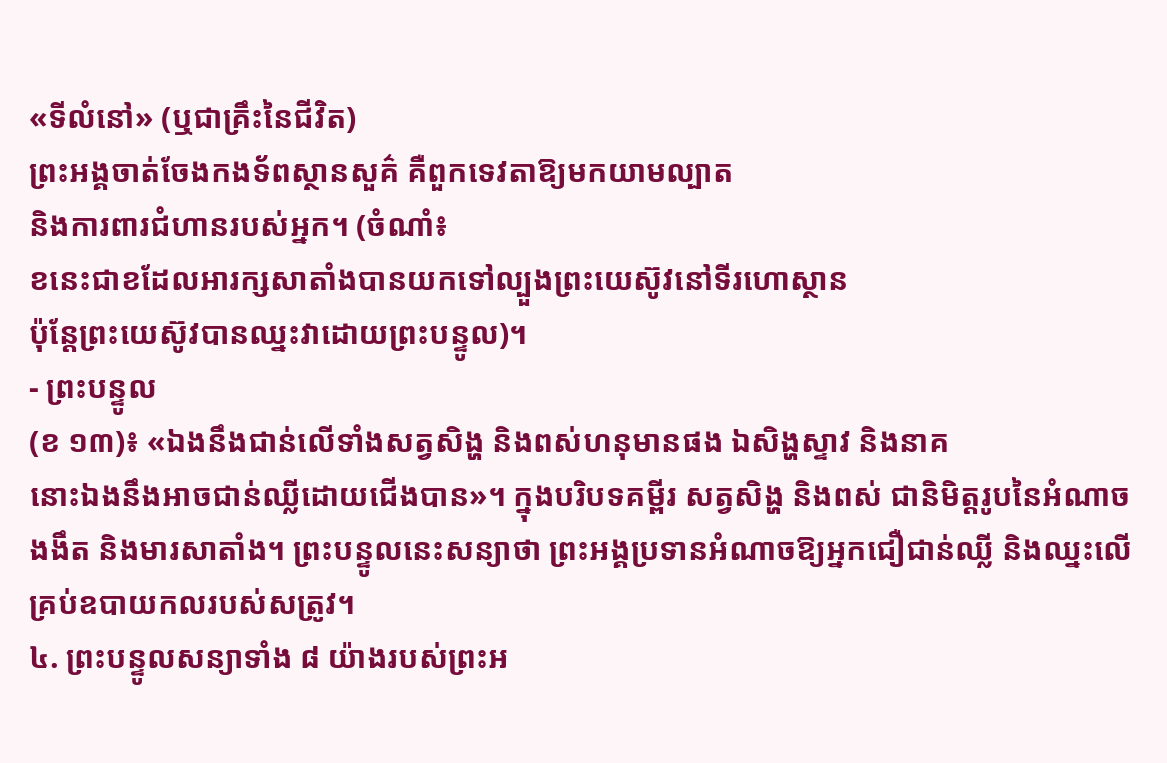«ទីលំនៅ» (ឬជាគ្រឹះនៃជីវិត)
ព្រះអង្គចាត់ចែងកងទ័ពស្ថានសួគ៌ គឺពួកទេវតាឱ្យមកយាមល្បាត
និងការពារជំហានរបស់អ្នក។ (ចំណាំ៖
ខនេះជាខដែលអារក្សសាតាំងបានយកទៅល្បួងព្រះយេស៊ូវនៅទីរហោស្ថាន
ប៉ុន្តែព្រះយេស៊ូវបានឈ្នះវាដោយព្រះបន្ទូល)។
- ព្រះបន្ទូល
(ខ ១៣)៖ «ឯងនឹងជាន់លើទាំងសត្វសិង្ហ និងពស់ហនុមានផង ឯសិង្ហស្ទាវ និងនាគ
នោះឯងនឹងអាចជាន់ឈ្លីដោយជើងបាន»។ ក្នុងបរិបទគម្ពីរ សត្វសិង្ហ និងពស់ ជានិមិត្តរូបនៃអំណាចងងឹត និងមារសាតាំង។ ព្រះបន្ទូលនេះសន្យាថា ព្រះអង្គប្រទានអំណាចឱ្យអ្នកជឿជាន់ឈ្លី និងឈ្នះលើគ្រប់ឧបាយកលរបស់សត្រូវ។
៤. ព្រះបន្ទូលសន្យាទាំង ៨ យ៉ាងរបស់ព្រះអ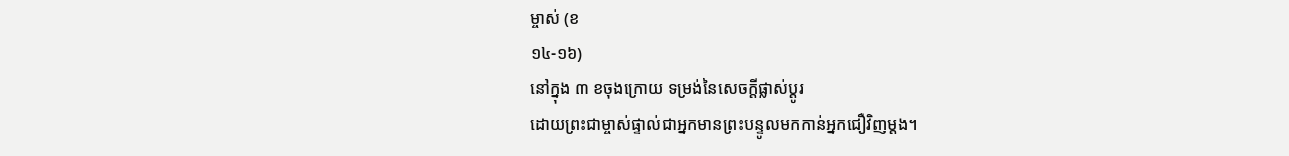ម្ចាស់ (ខ
១៤-១៦)
នៅក្នុង ៣ ខចុងក្រោយ ទម្រង់នៃសេចក្តីផ្លាស់ប្តូរ
ដោយព្រះជាម្ចាស់ផ្ទាល់ជាអ្នកមានព្រះបន្ទូលមកកាន់អ្នកជឿវិញម្តង។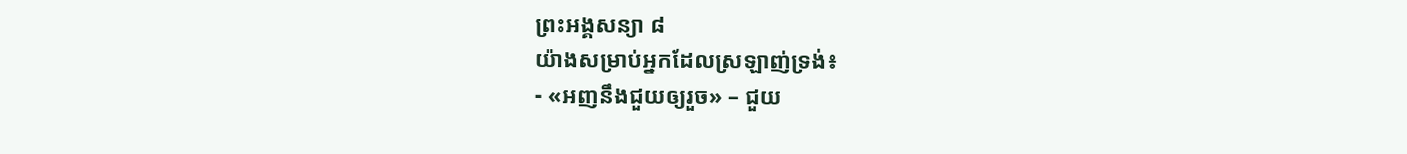ព្រះអង្គសន្យា ៨
យ៉ាងសម្រាប់អ្នកដែលស្រឡាញ់ទ្រង់៖
- «អញនឹងជួយឲ្យរួច» – ជួយ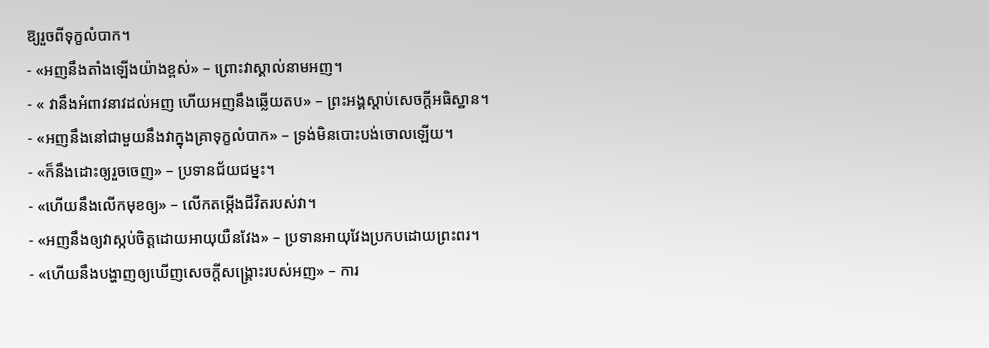ឱ្យរួចពីទុក្ខលំបាក។
- «អញនឹងតាំងឡើងយ៉ាងខ្ពស់» – ព្រោះវាស្គាល់នាមអញ។
- « វានឹងអំពាវនាវដល់អញ ហើយអញនឹងឆ្លើយតប» – ព្រះអង្គស្តាប់សេចក្តីអធិស្ឋាន។
- «អញនឹងនៅជាមួយនឹងវាក្នុងគ្រាទុក្ខលំបាក» – ទ្រង់មិនបោះបង់ចោលឡើយ។
- «ក៏នឹងដោះឲ្យរួចចេញ» – ប្រទានជ័យជម្នះ។
- «ហើយនឹងលើកមុខឲ្យ» – លើកតម្កើងជីវិតរបស់វា។
- «អញនឹងឲ្យវាស្កប់ចិត្តដោយអាយុយឺនវែង» – ប្រទានអាយុវែងប្រកបដោយព្រះពរ។
- «ហើយនឹងបង្ហាញឲ្យឃើញសេចក្តីសង្គ្រោះរបស់អញ» – ការ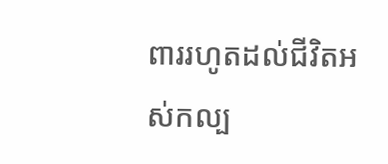ពាររហូតដល់ជីវិតអស់កល្ប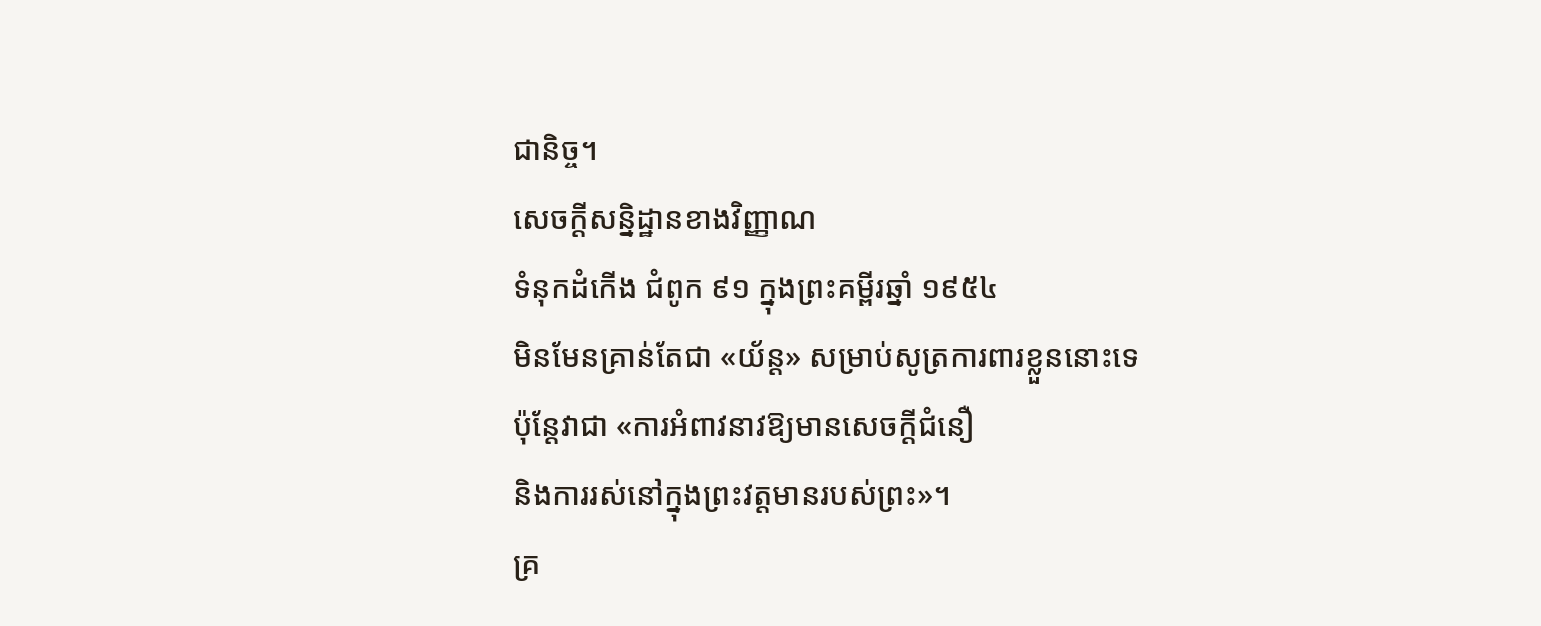ជានិច្ច។
សេចក្តីសន្និដ្ឋានខាងវិញ្ញាណ
ទំនុកដំកើង ជំពូក ៩១ ក្នុងព្រះគម្ពីរឆ្នាំ ១៩៥៤
មិនមែនគ្រាន់តែជា «យ័ន្ត» សម្រាប់សូត្រការពារខ្លួននោះទេ
ប៉ុន្តែវាជា «ការអំពាវនាវឱ្យមានសេចក្តីជំនឿ
និងការរស់នៅក្នុងព្រះវត្តមានរបស់ព្រះ»។
គ្រ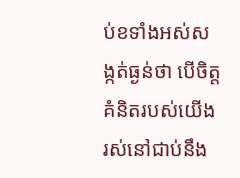ប់ខទាំងអស់សង្កត់ធ្ងន់ថា បើចិត្តគំនិតរបស់យើងរស់នៅជាប់នឹង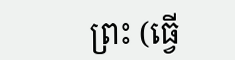ព្រះ (ធ្វើ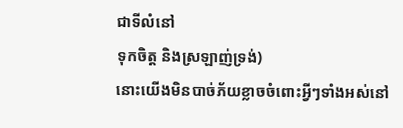ជាទីលំនៅ
ទុកចិត្ត និងស្រឡាញ់ទ្រង់)
នោះយើងមិនបាច់ភ័យខ្លាចចំពោះអ្វីៗទាំងអស់នៅ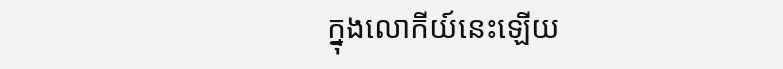ក្នុងលោកីយ៍នេះឡើយ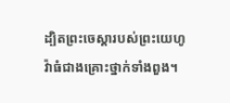ដ្បិតព្រះចេស្តារបស់ព្រះយេហូវ៉ាធំជាងគ្រោះថ្នាក់ទាំងពួង។